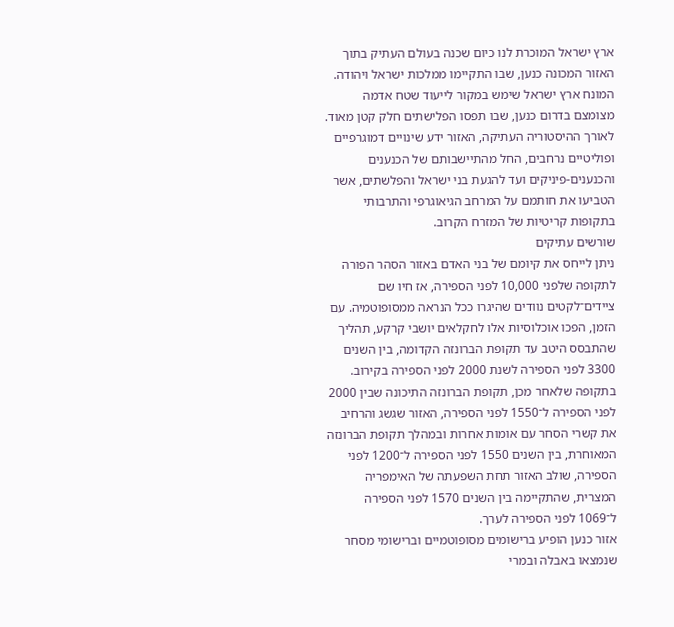ארץ ישראל המוכרת לנו כיום שכנה בעולם העתיק בתוך האזור המכונה כנען, שבו התקיימו ממלכות ישראל ויהודה. המונח ארץ ישראל שימש במקור לייעוד שטח אדמה מצומצם בדרום כנען, שבו תפסו הפלישתים חלק קטן מאוד. לאורך ההיסטוריה העתיקה, האזור ידע שינויים דמוגרפיים ופוליטיים נרחבים, החל מהתיישבותם של הכנענים והכנענים-פיניקים ועד להגעת בני ישראל והפלשתים, אשר הטביעו את חותמם על המרחב הגיאוגרפי והתרבותי בתקופות קריטיות של המזרח הקרוב.
שורשים עתיקים
ניתן לייחס את קיומם של בני האדם באזור הסהר הפורה לתקופה שלפני 10,000 לפני הספירה, אז חיו שם ציידים־לקטים נוודים שהיגרו ככל הנראה ממסופוטמיה. עם הזמן, הפכו אוכלוסיות אלו לחקלאים יושבי קרקע, תהליך שהתבסס היטב עד תקופת הברונזה הקדומה, בין השנים 3300 לפני הספירה לשנת 2000 לפני הספירה בקירוב. בתקופה שלאחר מכן, תקופת הברונזה התיכונה שבין 2000 לפני הספירה ל־1550 לפני הספירה, האזור שגשג והרחיב את קשרי הסחר עם אומות אחרות ובמהלך תקופת הברונזה המאוחרת, בין השנים 1550 לפני הספירה ל־1200 לפני הספירה, שולב האזור תחת השפעתה של האימפריה המצרית, שהתקיימה בין השנים 1570 לפני הספירה ל־1069 לפני הספירה לערך.
אזור כנען הופיע ברישומים מסופוטמיים וברישומי מסחר שנמצאו באבלה ובמרי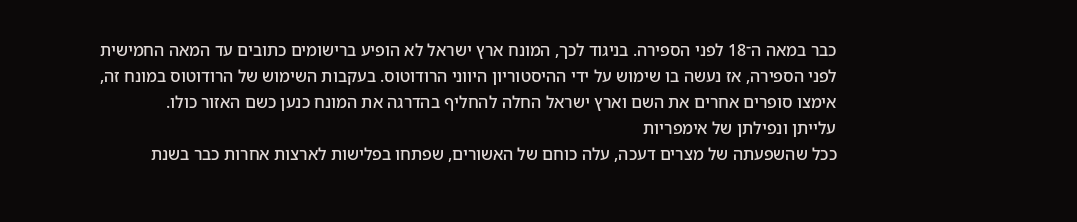כבר במאה ה־18 לפני הספירה. בניגוד לכך, המונח ארץ ישראל לא הופיע ברישומים כתובים עד המאה החמישית לפני הספירה, אז נעשה בו שימוש על ידי ההיסטוריון היווני הרודוטוס. בעקבות השימוש של הרודוטוס במונח זה, אימצו סופרים אחרים את השם וארץ ישראל החלה להחליף בהדרגה את המונח כנען כשם האזור כולו.
עלייתן ונפילתן של אימפריות
ככל שהשפעתה של מצרים דעכה, עלה כוחם של האשורים, שפתחו בפלישות לארצות אחרות כבר בשנת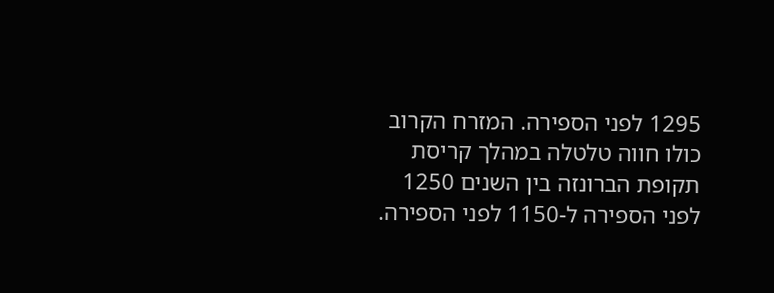1295 לפני הספירה. המזרח הקרוב כולו חווה טלטלה במהלך קריסת תקופת הברונזה בין השנים 1250 לפני הספירה ל-1150 לפני הספירה.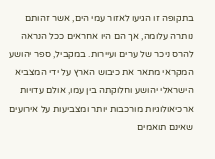בתקופה זו הגיעו לאזור עמי הים, אשר זהותם נותרה עלומה, אך הם היו אחראים ככל הנראה להרס ניכר של ערים ועיירות. במקביל, ספר יהושע המקראי מתאר את כיבוש הארץ על ידי המצביא הישראלי יהושע וחלוקתה בין עמו, אולם עדויות ארכיאולוגיות מורכבות יותר ומצביעות על אירועים שאינם תואמים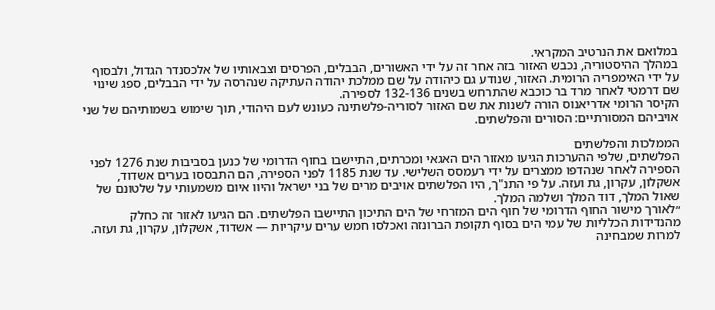במלואם את הנרטיב המקראי.
במהלך ההיסטוריה, נכבש האזור בזה אחר זה על ידי האשורים, הבבלים, הפרסים וצבאותיו של אלכסנדר הגדול, ולבסוף על ידי האימפריה הרומית. האזור, שנודע גם כיהודה על שם ממלכת יהודה העתיקה שנהרסה על ידי הבבלים, ספג שינוי שם דרמטי לאחר מרד בר כוכבא שהתרחש בשנים 132-136 לספירה.
הקיסר הרומי אדריאנוס הורה לשנות את שם האזור לסוריה-פלשתינה כעונש לעם היהודי, תוך שימוש בשמותיהם של שני אויביהם המסורתיים: הסורים והפלשתים.

הממלכות והפלשתים
הפלשתים, שלפי ההערכות הגיעו מאזור הים האגאי ומכרתים, התיישבו בחוף הדרומי של כנען בסביבות שנת 1276 לפני הספירה לאחר שנהדפו ממצרים על ידי רעמסס השלישי. עד שנת 1185 לפני הספירה, הם התבססו בערים אשדוד, אשקלון, עקרון, גת ועזה. על פי התנ"ך, היו הפלשתים אויבים מרים של בני ישראל והיוו איום משמעותי על שלטונם של שאול המלך, דוד המלך ושלמה המלך.
״לאורך מישור החוף הדרומי של חוף הים המזרחי של הים התיכון התיישבו הפלשתים. הם הגיעו לאזור זה כחלק מהנדידות הכלליות של עמי הים בסוף תקופת הברונזה ואכלסו חמש ערים עיקריות — אשדוד, אשקלון, עקרון, גת ועזה. למרות שמבחינה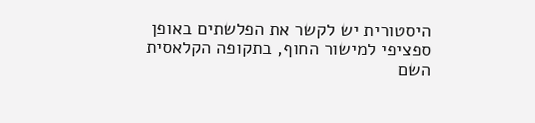היסטורית יש לקשר את הפלשתים באופן ספציפי למישור החוף, בתקופה הקלאסית השם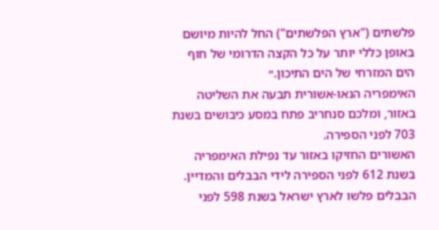פלשתים ("ארץ הפלשתים") החל להיות מיושם באופן כללי יותר על כל הקצה הדרומי של חוף הים המזרחי של הים התיכון.״
האימפריה הנאו-אשורית תבעה את השליטה באזור, ומלכם סנחריב פתח במסע כיבושים בשנת 703 לפני הספירה.
האשורים החזיקו באזור עד נפילת האימפריה בשנת 612 לפני הספירה לידי הבבלים והמדיין. הבבלים פלשו לארץ ישראל בשנת 598 לפני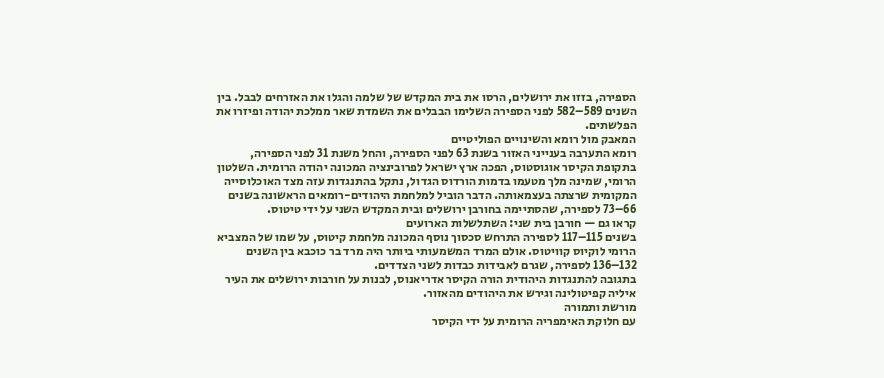הספירה, בזזו את ירושלים, הרסו את בית המקדש של שלמה והגלו את האזרחים לבבל. בין השנים 589–582 לפני הספירה השלימו הבבלים את השמדת שאר ממלכת יהודה ופיזרו את הפלשתים.
המאבק מול רומא והשינויים הפוליטיים
רומא התערבה בענייני האזור בשנת 63 לפני הספירה, והחל משנת 31 לפני הספירה, בתקופת הקיסר אוגוסטוס, הפכה ארץ ישראל לפרובינציה המכונה יהודה הרומית. השלטון הרומי, שמינה מלך מטעמו בדמות הורדוס הגדול, נתקל בהתנגדות עזה מצד האוכלוסייה המקומית שרצתה בעצמאותה. הדבר הוביל למלחמת היהודים-רומאים הראשונה בשנים 66–73 לספירה, שהסתיימה בחורבן ירושלים ובית המקדש השני על ידי טיטוס.
קראו גם — חורבן בית שני: השתלשלות הארועים
בשנים 115–117 לספירה התרחש סכסוך נוסף המכונה מלחמת קיטוס, על שמו של המצביא הרומי לוקיוס קוויטוס. אולם המרד המשמעותי ביותר היה מרד בר כוכבא בין השנים 132–136 לספירה, שגרם לאבידות כבדות לשני הצדדים.
בתגובה להתנגדות היהודית הורה הקיסר אדריאנוס, לבנות על חורבות ירושלים את העיר איליה קפיטולינה וגירש את היהודים מהאזור.
מורשת ותמורה
עם חלוקת האימפריה הרומית על ידי הקיסר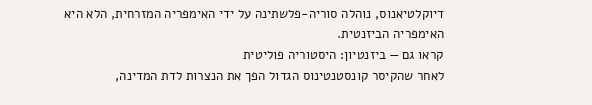דיוקלטיאנוס, נוהלה סוריה-פלשתינה על ידי האימפריה המזרחית, הלא היא האימפריה הביזנטית.
קראו גם — ביזנטיון: היסטוריה פוליטית
לאחר שהקיסר קונסטנטינוס הגדול הפך את הנצרות לדת המדינה,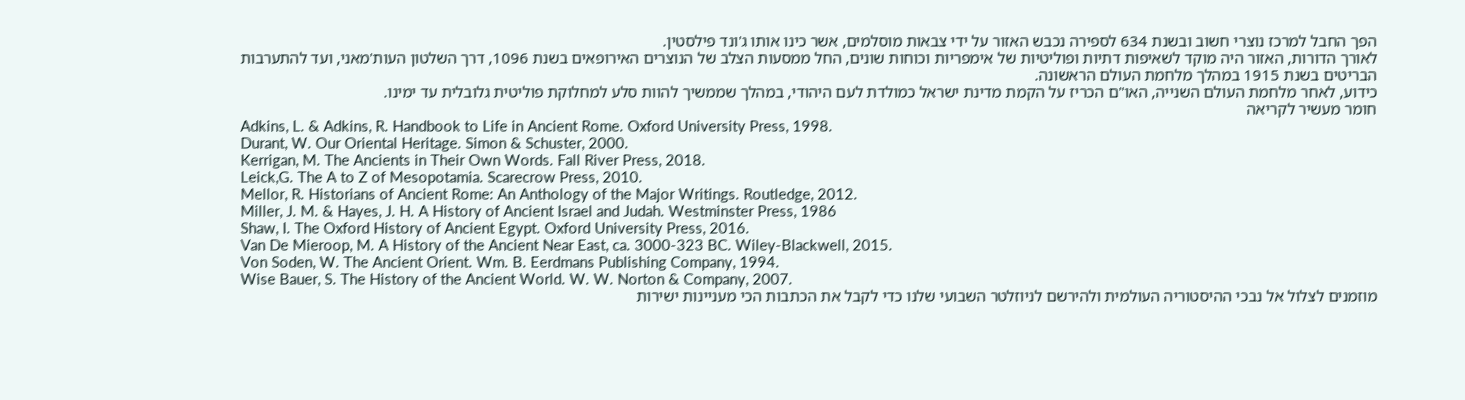הפך החבל למרכז נוצרי חשוב ובשנת 634 לספירה נכבש האזור על ידי צבאות מוסלמים, אשר כינו אותו ג'ונד פילסטין.
לאורך הדורות, האזור היה מוקד לשאיפות דתיות ופוליטיות של אימפריות וכוחות שונים, החל ממסעות הצלב של הנוצרים האירופאים בשנת 1096, דרך השלטון העות'מאני, ועד להתערבות הבריטים בשנת 1915 במהלך מלחמת העולם הראשונה.
כידוע, לאחר מלחמת העולם השנייה, האו"ם הכריז על הקמת מדינת ישראל כמולדת לעם היהודי, במהלך שממשיך להוות סלע למחלוקת פוליטית גלובלית עד ימינו.
חומר מעשיר לקריאה
Adkins, L. & Adkins, R. Handbook to Life in Ancient Rome. Oxford University Press, 1998.
Durant, W. Our Oriental Heritage. Simon & Schuster, 2000.
Kerrigan, M. The Ancients in Their Own Words. Fall River Press, 2018.
Leick,G. The A to Z of Mesopotamia. Scarecrow Press, 2010.
Mellor, R. Historians of Ancient Rome: An Anthology of the Major Writings. Routledge, 2012.
Miller, J. M. & Hayes, J. H. A History of Ancient Israel and Judah. Westminster Press, 1986
Shaw, I. The Oxford History of Ancient Egypt. Oxford University Press, 2016.
Van De Mieroop, M. A History of the Ancient Near East, ca. 3000-323 BC. Wiley-Blackwell, 2015.
Von Soden, W. The Ancient Orient. Wm. B. Eerdmans Publishing Company, 1994.
Wise Bauer, S. The History of the Ancient World. W. W. Norton & Company, 2007.
מוזמנים לצלול אל נבכי ההיסטוריה העולמית ולהירשם לניוזלטר השבועי שלנו כדי לקבל את הכתבות הכי מעניינות ישירות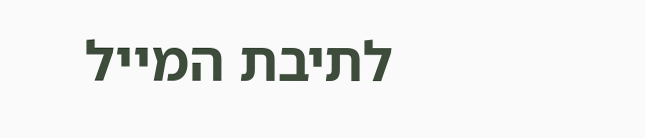לתיבת המייל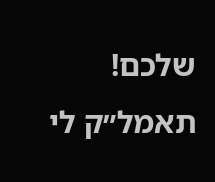שלכם!
תאמל״ק לי